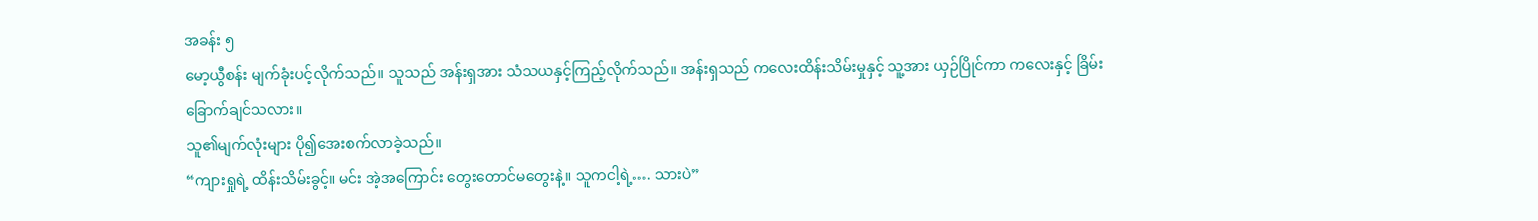အခန်း ၅
မော့ယွီစန်း မျက်ခုံးပင့်လိုက်သည်။ သူသည် အန်းရှအား သံသယနှင့်ကြည့်လိုက်သည်။ အန်းရှသည် ကလေးထိန်းသိမ်းမှုနှင့် သူ့အား ယှဉ်ပြိုင်ကာ ကလေးနှင့် ခြိမ်းခြောက်ချင်သလား။
သူ၏မျက်လုံးများ ပို၍အေးစက်လာခဲ့သည်။
“ကျားရှုရဲ့ ထိန်းသိမ်းခွင့်။ မင်း အဲ့အကြောင်း တွေးတောင်မတွေးနဲ့။ သူကငါ့ရဲ့…. သားပဲ”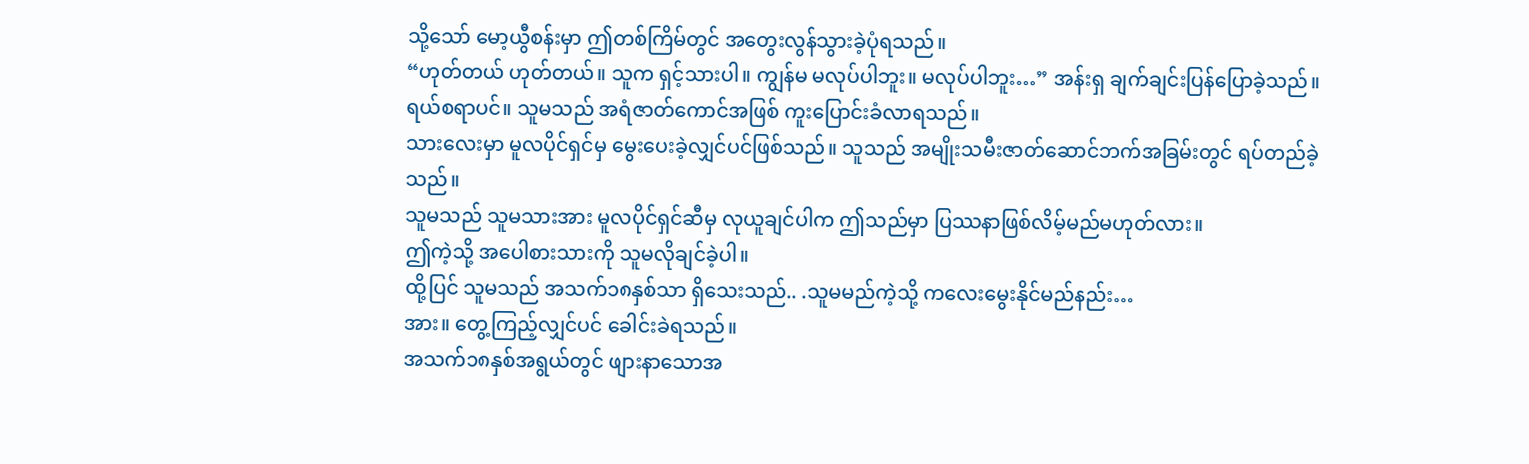သို့သော် မော့ယွီစန်းမှာ ဤတစ်ကြိမ်တွင် အတွေးလွန်သွားခဲ့ပုံရသည်။
“ဟုတ်တယ် ဟုတ်တယ်။ သူက ရှင့်သားပါ။ ကျွန်မ မလုပ်ပါဘူး။ မလုပ်ပါဘူး…” အန်းရှ ချက်ချင်းပြန်ပြောခဲ့သည်။
ရယ်စရာပင်။ သူမသည် အရံဇာတ်ကောင်အဖြစ် ကူးပြောင်းခံလာရသည်။
သားလေးမှာ မူလပိုင်ရှင်မှ မွေးပေးခဲ့လျှင်ပင်ဖြစ်သည်။ သူသည် အမျိုးသမီးဇာတ်ဆောင်ဘက်အခြမ်းတွင် ရပ်တည်ခဲ့သည်။
သူမသည် သူမသားအား မူလပိုင်ရှင်ဆီမှ လုယူချင်ပါက ဤသည်မှာ ပြဿနာဖြစ်လိမ့်မည်မဟုတ်လား။
ဤကဲ့သို့ အပေါစားသားကို သူမလိုချင်ခဲ့ပါ။
ထို့ပြင် သူမသည် အသက်၁၈နှစ်သာ ရှိသေးသည်.. .သူမမည်ကဲ့သို့ ကလေးမွေးနိုင်မည်နည်း…
အား။ တွေ့ကြည့်လျှင်ပင် ခေါင်းခဲရသည်။
အသက်၁၈နှစ်အရွယ်တွင် ဖျားနာသောအ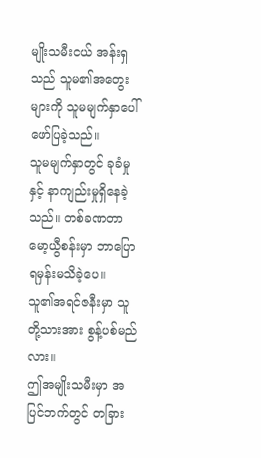မျိုးသမီးငယ် အန်းရှသည် သူမ၏အတွေးများကို သူမမျက်နှာပေါ် ဖော်ပြခဲ့သည်။
သူမမျက်နှာတွင် ခုခံမှုနှင့် နာကျည်းမှုရှိနေခဲ့သည်။ တစ်ခဏတာ မော့ယွီစန်းမှာ ဘာပြောရမှန်းမသိခဲ့ပေ။
သူ၏အရင်ဇနီးမှာ သူတို့သားအား စွန့်ပစ်မည်လား။
ဤအမျိုးသမီးမှာ အပြင်ဘက်တွင် တခြား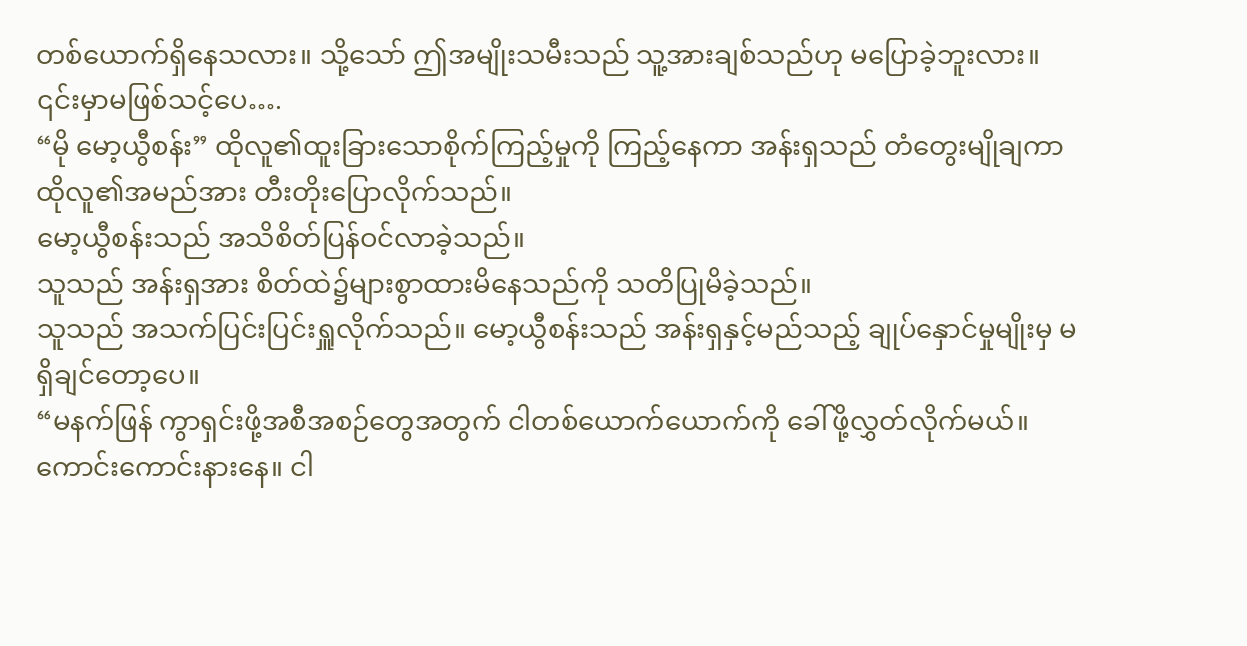တစ်ယောက်ရှိနေသလား။ သို့သော် ဤအမျိုးသမီးသည် သူ့အားချစ်သည်ဟု မပြောခဲ့ဘူးလား။ ၎င်းမှာမဖြစ်သင့်ပေ….
“မို မော့ယွီစန်း” ထိုလူ၏ထူးခြားသောစိုက်ကြည့်မှုကို ကြည့်နေကာ အန်းရှသည် တံတွေးမျိုချကာ ထိုလူ၏အမည်အား တီးတိုးပြောလိုက်သည်။
မော့ယွီစန်းသည် အသိစိတ်ပြန်ဝင်လာခဲ့သည်။
သူသည် အန်းရှအား စိတ်ထဲ၌များစွာထားမိနေသည်ကို သတိပြုမိခဲ့သည်။
သူသည် အသက်ပြင်းပြင်းရှူလိုက်သည်။ မော့ယွီစန်းသည် အန်းရှနှင့်မည်သည့် ချုပ်နှောင်မှုမျိုးမှ မရှိချင်တော့ပေ။
“မနက်ဖြန် ကွာရှင်းဖို့အစီအစဉ်တွေအတွက် ငါတစ်ယောက်ယောက်ကို ခေါ်ဖို့လွှတ်လိုက်မယ်။ ကောင်းကောင်းနားနေ။ ငါ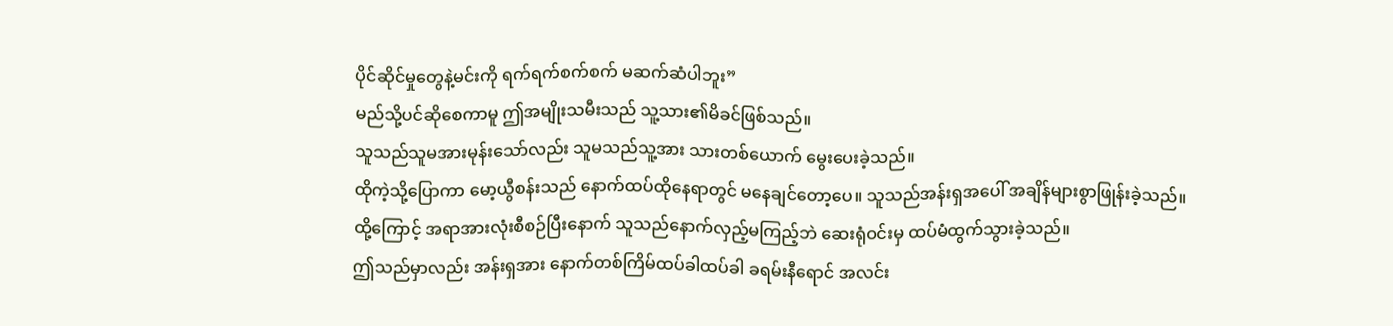ပိုင်ဆိုင်မှုတွေနဲ့မင်းကို ရက်ရက်စက်စက် မဆက်ဆံပါဘူး”
မည်သို့ပင်ဆိုစေကာမူ ဤအမျိုးသမီးသည် သူ့သား၏မိခင်ဖြစ်သည်။
သူသည်သူမအားမုန်းသော်လည်း သူမသည်သူ့အား သားတစ်ယောက် မွေးပေးခဲ့သည်။
ထိုကဲ့သို့ပြောကာ မော့ယွီစန်းသည် နောက်ထပ်ထိုနေရာတွင် မနေချင်တော့ပေ။ သူသည်အန်းရှအပေါ် အချိန်များစွာဖြုန်းခဲ့သည်။
ထို့ကြောင့် အရာအားလုံးစီစဉ်ပြီးနောက် သူသည်နောက်လှည့်မကြည့်ဘဲ ဆေးရုံဝင်းမှ ထပ်မံထွက်သွားခဲ့သည်။
ဤသည်မှာလည်း အန်းရှအား နောက်တစ်ကြိမ်ထပ်ခါထပ်ခါ ခရမ်းနီရောင် အလင်း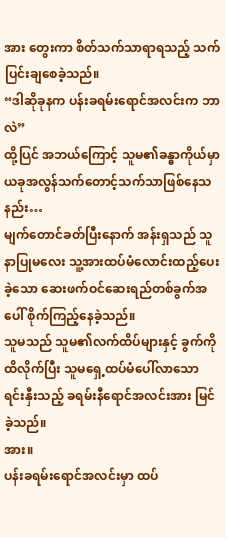အား တွေးကာ စိတ်သက်သာရာရသည့် သက်ပြင်းချစေခဲ့သည်။
“ဒါဆိုခုနက ပန်းခရမ်းရောင်အလင်းက ဘာလဲ”
ထို့ပြင် အဘယ်ကြောင့် သူမ၏ခန္ဓာကိုယ်မှာ ယခုအလွန်သက်တောင့်သက်သာဖြစ်နေသနည်း…
မျက်တောင်ခတ်ပြီးနောက် အန်းရှသည် သူနာပြုမလေး သူ့အားထပ်မံလောင်းထည့်ပေးခဲ့သော ဆေးဖက်ဝင်ဆေးရည်တစ်ခွက်အပေါ် စိုက်ကြည့်နေခဲ့သည်။
သူမသည် သူမ၏လက်ထိပ်များနှင့် ခွက်ကိုထိလိုက်ပြီး သူမရှေ့ထပ်မံပေါ်လာသော ရင်းနှီးသည့် ခရမ်းနီရောင်အလင်းအား မြင်ခဲ့သည်။
အား။
ပန်းခရမ်းရောင်အလင်းမှာ ထပ်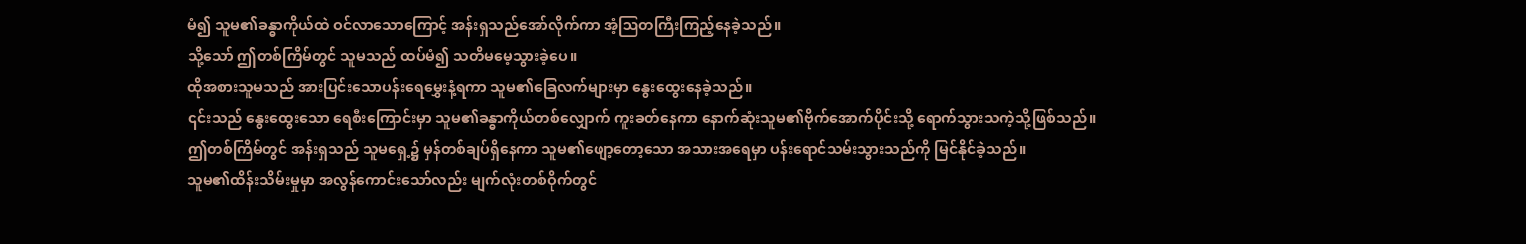မံ၍ သူမ၏ခန္ဓာကိုယ်ထဲ ဝင်လာသောကြောင့် အန်းရှသည်အော်လိုက်ကာ အံ့ဩတကြီးကြည့်နေခဲ့သည်။
သို့သော် ဤတစ်ကြိမ်တွင် သူမသည် ထပ်မံ၍ သတိမမေ့သွားခဲ့ပေ။
ထိုအစားသူမသည် အားပြင်းသောပန်းရေမွှေးနံ့ရကာ သူမ၏ခြေလက်များမှာ နွေးထွေးနေခဲ့သည်။
၎င်းသည် နွေးထွေးသော ရေစီးကြောင်းမှာ သူမ၏ခန္ဓာကိုယ်တစ်လျှောက် ကူးခတ်နေကာ နောက်ဆုံးသူမ၏ဗိုက်အောက်ပိုင်းသို့ ရောက်သွားသကဲ့သို့ဖြစ်သည်။
ဤတစ်ကြိမ်တွင် အန်းရှသည် သူမရှေ့၌ မှန်တစ်ချပ်ရှိနေကာ သူမ၏ဖျော့တော့သော အသားအရေမှာ ပန်းရောင်သမ်းသွားသည်ကို မြင်နိုင်ခဲ့သည်။
သူမ၏ထိန်းသိမ်းမှုမှာ အလွန်ကောင်းသော်လည်း မျက်လုံးတစ်ဝိုက်တွင်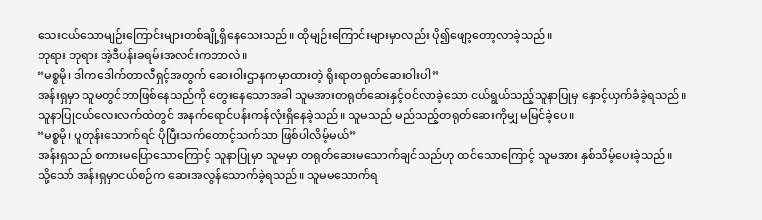သေးငယ်သောမျဉ်းကြောင်းများတစ်ချို့ရှိနေသေးသည်။ ထိုမျဉ်းကြောင်းများမှာလည်း ပို၍ဖျော့တော့လာခဲ့သည်။
ဘုရား ဘုရား အဲ့ဒီပန်းခရမ်းအလင်းကဘာလဲ။
“မစ္စမို၊ ဒါကဒေါက်တာလီရှင့်အတွက် ဆေးဝါးဌာနကမှာထားတဲ့ ရိုးရာတရုတ်ဆေးဝါးပါ”
အန်းရှမှာ သူမတွင်ဘာဖြစ်နေသည်ကို တွေးနေသောအခါ သူမအားတရုတ်ဆေးနှင့်ဝင်လာခဲ့သော ငယ်ရွယ်သည့်သူနာပြုမှ နှောင့်ယှက်ခံခဲ့ရသည်။
သူနာပြုငယ်လေးလက်ထဲတွင် အနက်ရောင်ပန်းကန်လုံးရှိနေခဲ့သည်။ သူမသည် မည်သည့်တရုတ်ဆေးကိုမျှ မမြင်ခဲ့ပေ။
“မစ္စမို၊ ပူတုန်းသောက်ရင် ပိုပြီးသက်တောင့်သက်သာ ဖြစ်ပါလိမ့်မယ်”
အန်းရှသည် စကားမပြောသောကြောင့် သူနာပြုမှာ သူမမှာ တရုတ်ဆေးမသောက်ချင်သည်ဟု ထင်သောကြောင့် သူမအား နှစ်သိမ့်ပေးခဲ့သည်။
သို့သော် အန်းရှမှာငယ်စဉ်က ဆေးအလွန်သောက်ခဲ့ရသည်။ သူမမသောက်ရ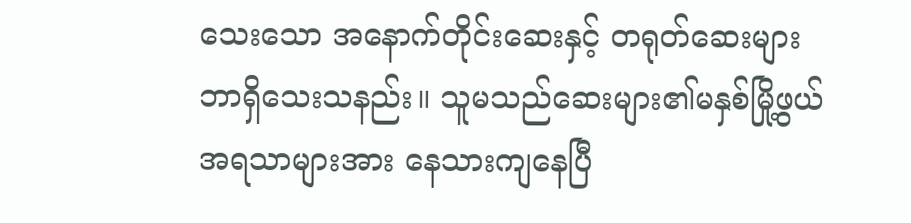သေးသော အနောက်တိုင်းဆေးနှင့် တရုတ်ဆေးများ ဘာရှိသေးသနည်း။ သူမသည်ဆေးများ၏မနှစ်မြို့ဖွယ် အရသာများအား နေသားကျနေပြီ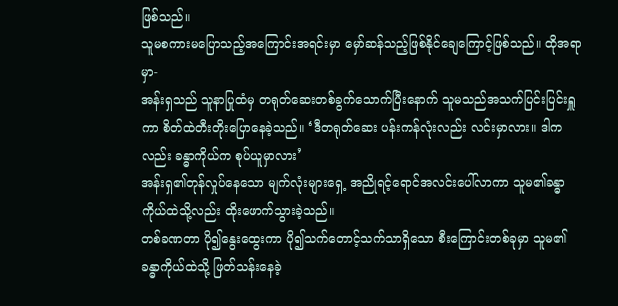ဖြစ်သည်။
သူမစကားမပြောသည့်အကြောင်းအရင်းမှာ မှော်ဆန်သည့်ဖြစ်နိုင်ချေကြောင့်ဖြစ်သည်။ ထိုအရာမှာ-
အန်းရှသည် သူနာပြုထံမှ တရုတ်ဆေးတစ်ခွက်သောက်ပြီးနောက် သူမသည်အသက်ပြင်းပြင်းရှူကာ စိတ်ထဲတီးတိုးပြောနေခဲ့သည်။ ‘ဒီတရုတ်ဆေး ပန်းကန်လုံးလည်း လင်းမှာလား။ ဒါကလည်း ခန္ဓာကိုယ်က စုပ်ယူမှာလား’
အန်းရှ၏တုန်လှုပ်နေသော မျက်လုံးများရှေ့ အညိုရင့်ရောင်အလင်းပေါ်လာကာ သူမ၏ခန္ဓာကိုယ်ထဲသို့လည်း ထိုးဖောက်သွားခဲ့သည်။
တစ်ခဏတာ ပို၍နွေးထွေးကာ ပို၍သက်တောင့်သက်သာရှိသော စီးကြောင်းတစ်ခုမှာ သူမ၏ခန္ဓာကိုယ်ထဲသို့ ဖြတ်သန်းနေခဲ့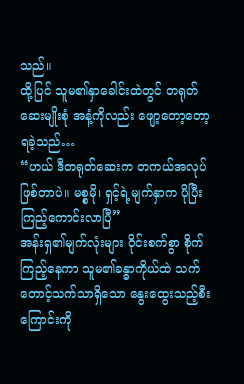သည်။
ထို့ပြင် သူမ၏နှာခေါင်းထဲတွင် တရုတ်ဆေးမျိုးစုံ အနံ့ကိုလည်း ဖျော့တော့တော့ရခဲ့သည်…
“ဟယ် ဒီတရုတ်ဆေးက တကယ်အလုပ်ဖြစ်တာပဲ။ မစ္စမို၊ ရှင့်ရဲ့မျက်နှာက ပိုပြီးကြည့်ကောင်းလာပြီ”
အန်းရှ၏မျက်လုံးများ ဝိုင်းစက်စွာ စိုက်ကြည့်နေကာ သူမ၏ခန္ဓာကိုယ်ထဲ သက်တောင့်သက်သာရှိသော နွေးထွေးသည့်စီးကြောင်းကို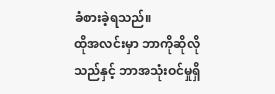ခံစားခဲ့ရသည်။
ထိုအလင်းမှာ ဘာကိုဆိုလိုသည်နှင့် ဘာအသုံးဝင်မှုရှိ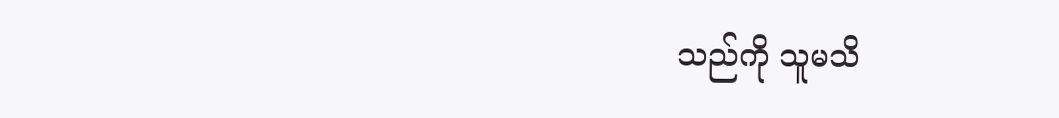သည်ကို သူမသိ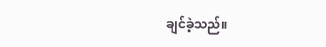ချင်ခဲ့သည်။